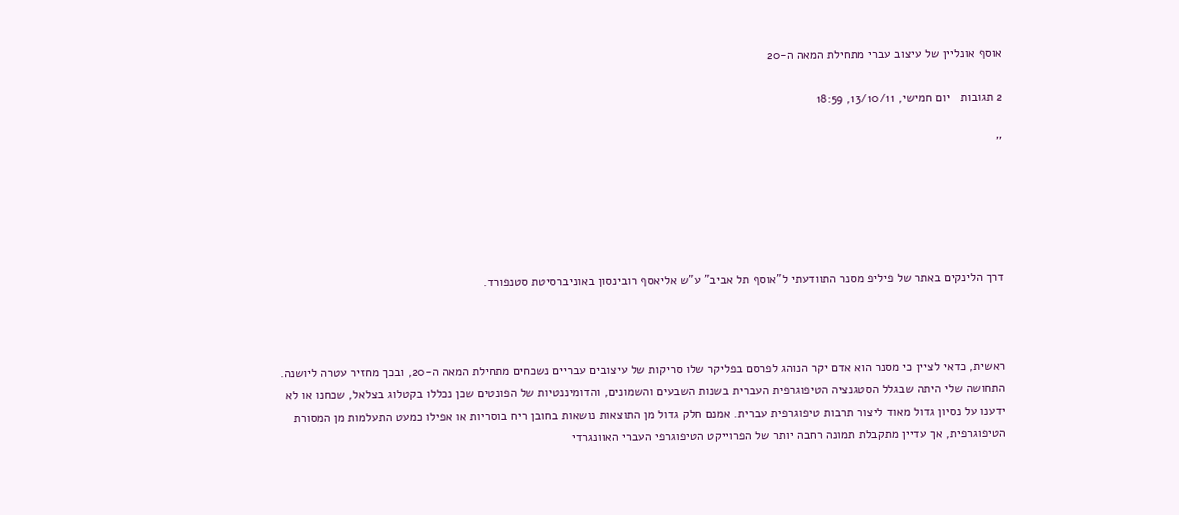אוסף אונליין של עיצוב עברי מתחילת המאה ה-20

2 תגובות   יום חמישי, 13/10/11, 18:59

''





דרך הלינקים באתר של פיליפ מסנר התוודעתי ל"אוסף תל אביב" ע"ש אליאסף רובינסון באוניברסיטת סטנפורד.



ראשית, כדאי לציין כי מסנר הוא אדם יקר הנוהג לפרסם בפליקר שלו סריקות של עיצובים עבריים נשכחים מתחילת המאה ה-20, ובכך מחזיר עטרה ליושנה. התחושה שלי היתה שבגלל הסטגנציה הטיפוגרפית העברית בשנות השבעים והשמונים, והדומיננטיות של הפונטים שכן נכללו בקטלוג בצלאל, שכחנו או לא ידענו על נסיון גדול מאוד ליצור תרבות טיפוגרפית עברית. אמנם חלק גדול מן התוצאות נושאות בחובן ריח בוסריות או אפילו כמעט התעלמות מן המסורת הטיפוגרפית, אך עדיין מתקבלת תמונה רחבה יותר של הפרוייקט הטיפוגרפי העברי האוונגרדי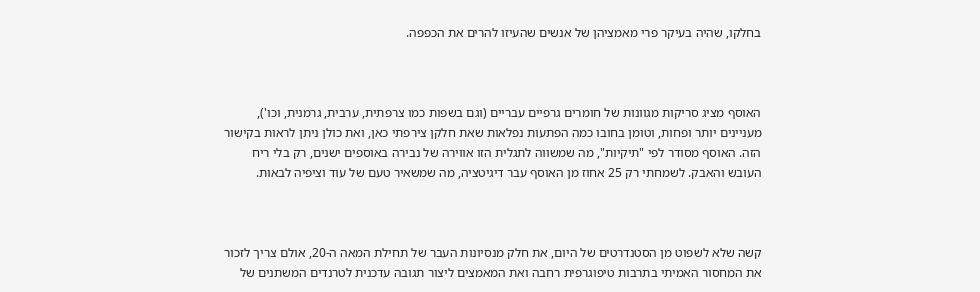בחלקו, שהיה בעיקר פרי מאמציהן של אנשים שהעיזו להרים את הכפפה.



האוסף מציג סריקות מגוונות של חומרים גרפיים עבריים (וגם בשפות כמו צרפתית, ערבית, גרמנית, וכו'), מעניינים יותר ופחות, וטומן בחובו כמה הפתעות נפלאות שאת חלקן צירפתי כאן, ואת כולן ניתן לראות בקישור הזה. האוסף מסודר לפי "תיקיות", מה שמשווה לתגלית הזו אווירה של נבירה באוספים ישנים, רק בלי ריח העובש והאבק. לשמחתי רק 25 אחוז מן האוסף עבר דיגיטציה, מה שמשאיר טעם של עוד וציפיה לבאות.



קשה שלא לשפוט מן הסטנדרטים של היום, את חלק מנסיונות העבר של תחילת המאה ה-20, אולם צריך לזכור את המחסור האמיתי בתרבות טיפוגרפית רחבה ואת המאמצים ליצור תגובה עדכנית לטרנדים המשתנים של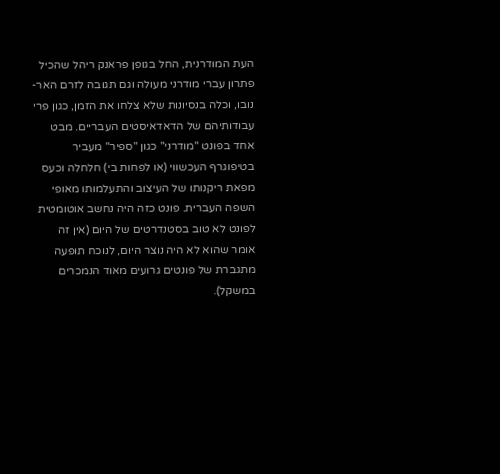העת המודרנית, החל בגופן פראנק ריהל שהכיל פתרון עברי מודרני מעולה וגם תגובה לזרם האר-נובו, וכלה בנסיונות שלא צלחו את הזמן, כגון פרי עבודותיהם של הדאדאיסטים העבריים. מבט אחד בפונט "מודרני" כגון "ספיר" מעביר בטיפוגרף העכשווי (או לפחות בי) חלחלה וכעס מפאת ריקנותו של העיצוב והתעלמותו מאופי השפה העברית. פונט כזה היה נחשב אוטומטית לפונט לא טוב בסטנדרטים של היום (אין זה אומר שהוא לא היה נוצר היום, לנוכח תופעה מתגברת של פונטים גרועים מאוד הנמכרים במשקל).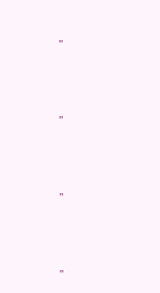''



''



''



''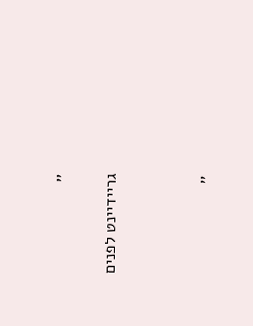''

גריידיינט לפנים



''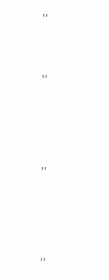''



''





''





''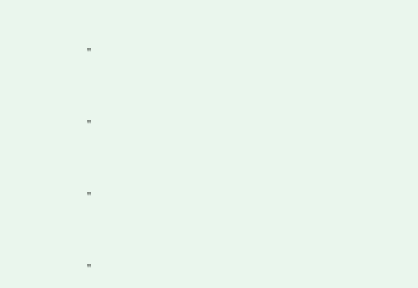''



''



''



''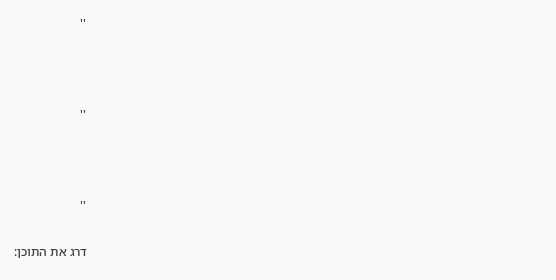''



''



''

דרג את התוכן: